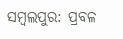ସମ୍ବଲପୁର: ପ୍ରବଳ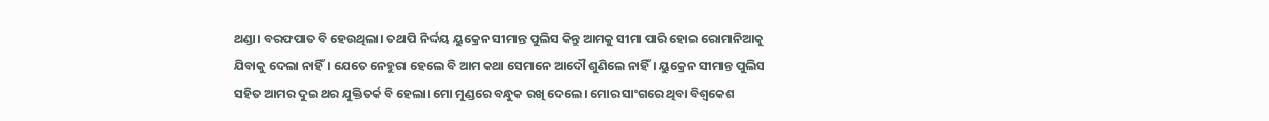ଥଣ୍ଡା। ବରଫପାତ ବି ହେଉଥିଲା। ତଥାପି ନିର୍ଦ୍ଦୟ ୟୁକ୍ରେନ ସୀମାନ୍ତ ପୁଲିସ କିନ୍ତୁ ଆମକୁ ସୀମା ପାରି ହୋଇ ରୋମାନିଆକୁ ଯିବାକୁ ଦେଲା ନାହିଁ। ଯେତେ ନେହୁରା ହେଲେ ବି ଆମ କଥା ସେମାନେ ଆଦୌ ଶୁଣିଲେ ନାହିଁ। ୟୁକ୍ରେନ ସୀମାନ୍ତ ପୁଲିସ ସହିତ ଆମର ଦୁଇ ଥର ଯୁକ୍ତିତର୍କ ବି ହେଲା। ମୋ ମୁଣ୍ଡରେ ବନ୍ଧୁକ ରଖି ଦେଲେ। ମୋର ସାଂଗରେ ଥିବା ବିଶ୍ବକେଶ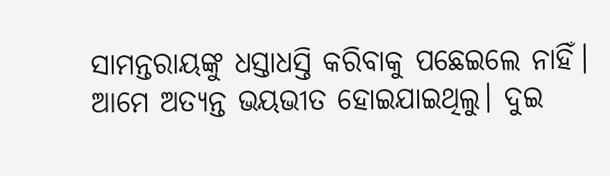ସାମନ୍ତରାୟଙ୍କୁ ଧସ୍ତାଧସ୍ତି କରିବାକୁ ପଛେଇଲେ ନାହିଁ। ଆମେ ଅତ୍ୟନ୍ତ ଭୟଭୀତ ହୋଇଯାଇଥିଲୁ। ଦୁଇ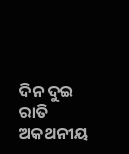ଦିନ ଦୁଇ ରାତି ଅକଥନୀୟ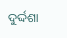ଦୁର୍ଦ୍ଦଶା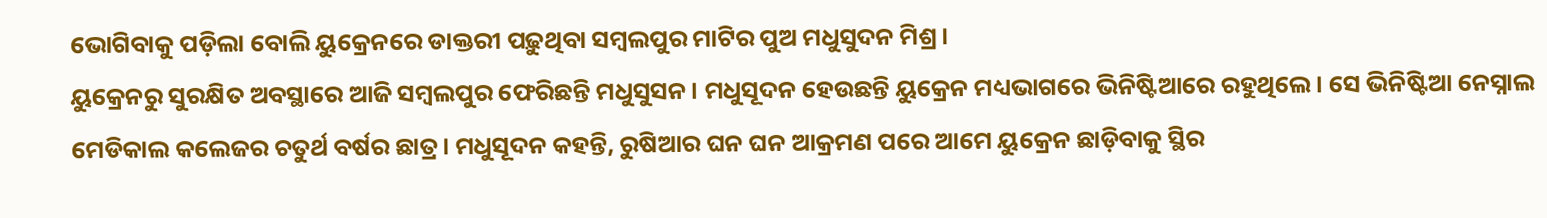ଭୋଗିବାକୁ ପଡ଼ିଲା ବୋଲି ୟୁକ୍ରେନରେ ଡାକ୍ତରୀ ପଢ଼ୁଥିବା ସମ୍ବଲପୁର ମାଟିର ପୁଅ ମଧୁସୁଦନ ମିଶ୍ର।
ୟୁକ୍ରେନରୁ ସୁରକ୍ଷିତ ଅବସ୍ଥାରେ ଆଜି ସମ୍ବଲପୁର ଫେରିଛନ୍ତି ମଧୁସୁସନ। ମଧୁସୂଦନ ହେଉଛନ୍ତି ୟୁକ୍ରେନ ମଧ୍ୟଭାଗରେ ଭିନିଷ୍ଟିଆରେ ରହୁଥିଲେ। ସେ ଭିନିଷ୍ଟିଆ ନେସ୍ନାଲ ମେଡିକାଲ କଲେଜର ଚତୁର୍ଥ ବର୍ଷର ଛାତ୍ର। ମଧୁସୂଦନ କହନ୍ତି, ରୁଷିଆର ଘନ ଘନ ଆକ୍ରମଣ ପରେ ଆମେ ୟୁକ୍ରେନ ଛାଡ଼ିବାକୁ ସ୍ଥିର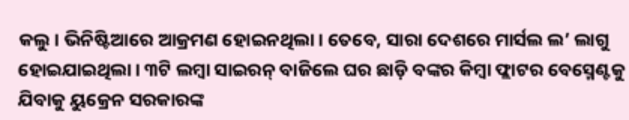କଲୁ। ଭିନିଷ୍ଟିଆରେ ଆକ୍ରମଣ ହୋଇନଥିଲା। ତେବେ, ସାରା ଦେଶରେ ମାର୍ସଲ ଲ’ ଲାଗୁ ହୋଇଯାଇଥିଲା। ୩ଟି ଲମ୍ବା ସାଇରନ୍ ବାଜିଲେ ଘର ଛାଡ଼ି ବଙ୍କର କିମ୍ବା ଫ୍ଲାଟର ବେସ୍ମେଣ୍ଟକୁ ଯିବାକୁ ୟୁକ୍ରେନ ସରକାରଙ୍କ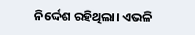ନିର୍ଦ୍ଦେଶ ରହିଥିଲା। ଏଭଳି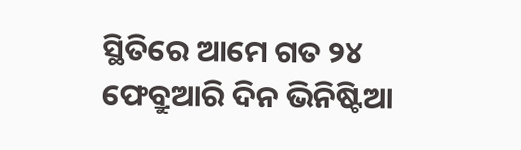ସ୍ଥିତିରେ ଆମେ ଗତ ୨୪ ଫେବ୍ରୁଆରି ଦିନ ଭିନିଷ୍ଟିଆ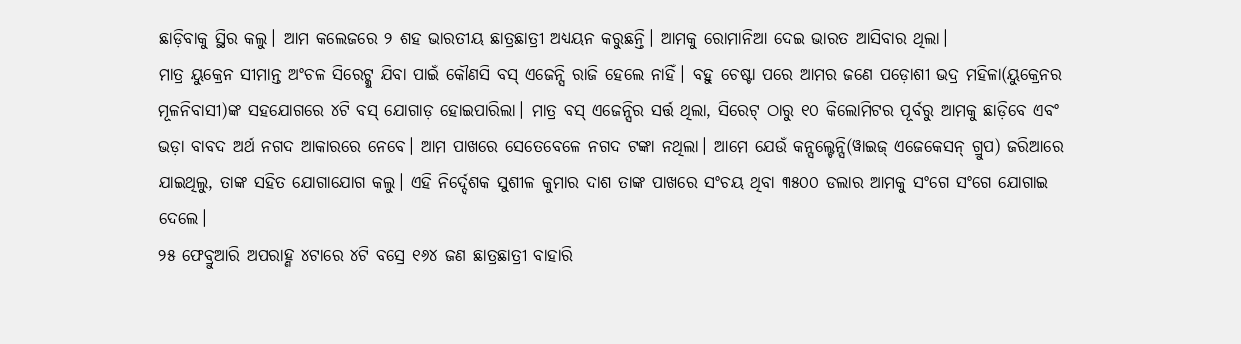ଛାଡ଼ିବାକୁ ସ୍ଥିର କଲୁ। ଆମ କଲେଜରେ ୨ ଶହ ଭାରତୀୟ ଛାତ୍ରଛାତ୍ରୀ ଅଧ୍ୟୟନ କରୁଛନ୍ତି। ଆମକୁ ରୋମାନିଆ ଦେଇ ଭାରତ ଆସିବାର ଥିଲା।
ମାତ୍ର ୟୁକ୍ରେନ ସୀମାନ୍ତ ଅଂଚଳ ସିରେଟ୍କୁ ଯିବା ପାଇଁ କୌଣସି ବସ୍ ଏଜେନ୍ସି ରାଜି ହେଲେ ନାହିଁ। ବହୁ ଚେଷ୍ଟା ପରେ ଆମର ଜଣେ ପଡ଼ୋଶୀ ଭଦ୍ର ମହିଳା(ୟୁକ୍ରେନର ମୂଳନିବାସୀ)ଙ୍କ ସହଯୋଗରେ ୪ଟି ବସ୍ ଯୋଗାଡ଼ ହୋଇପାରିଲା। ମାତ୍ର ବସ୍ ଏଜେନ୍ସିର ସର୍ତ୍ତ ଥିଲା, ସିରେଟ୍ ଠାରୁ ୧୦ କିଲୋମିଟର ପୂର୍ବରୁ ଆମକୁ ଛାଡ଼ିବେ ଏବଂ ଭଡ଼ା ବାବଦ ଅର୍ଥ ନଗଦ ଆକାରରେ ନେବେ। ଆମ ପାଖରେ ସେତେବେଳେ ନଗଦ ଟଙ୍କା ନଥିଲା। ଆମେ ଯେଉଁ କନ୍ସଲ୍ଟେନ୍ସି(ୱାଇଜ୍ ଏଜେକେସନ୍ ଗ୍ରୁପ) ଜରିଆରେ ଯାଇଥିଲୁ, ତାଙ୍କ ସହିତ ଯୋଗାଯୋଗ କଲୁ। ଏହି ନିର୍ଦ୍ଦେଶକ ସୁଶୀଳ କୁମାର ଦାଶ ତାଙ୍କ ପାଖରେ ସଂଚୟ ଥିବା ୩୫୦୦ ଡଲାର ଆମକୁ ସଂଗେ ସଂଗେ ଯୋଗାଇ ଦେଲେ।
୨୫ ଫେବ୍ରୁଆରି ଅପରାହ୍ଣ ୪ଟାରେ ୪ଟି ବସ୍ରେ ୧୬୪ ଜଣ ଛାତ୍ରଛାତ୍ରୀ ବାହାରି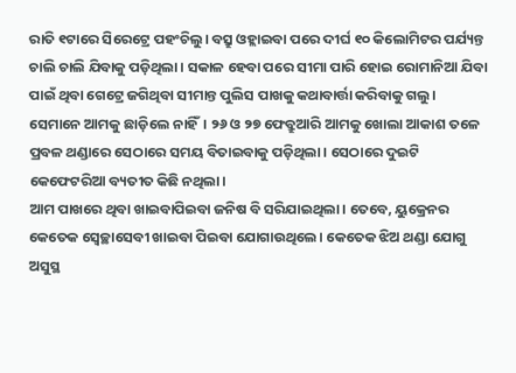ରାତି ୧ଟାରେ ସିରେଟ୍ରେ ପହଂଚିଲୁ। ବସ୍ରୁ ଓହ୍ଲାଇବା ପରେ ଦୀର୍ଘ ୧୦ କିଲୋମିଟର ପର୍ଯ୍ୟନ୍ତ ଚାଲି ଚାଲି ଯିବାକୁ ପଡ଼ିଥିଲା। ସକାଳ ହେବା ପରେ ସୀମା ପାରି ହୋଇ ରୋମାନିଆ ଯିବା ପାଇଁ ଥିବା ଗେଟ୍ରେ ଜଗିଥିବା ସୀମାନ୍ତ ପୁଲିସ ପାଖକୁ କଥାବାର୍ତ୍ତା କରିବାକୁ ଗଲୁ। ସେମାନେ ଆମକୁ ଛାଡ଼ିଲେ ନାହିଁ। ୨୬ ଓ ୨୭ ଫେବ୍ରୁଆରି ଆମକୁ ଖୋଲା ଆକାଶ ତଳେ ପ୍ରବଳ ଥଣ୍ଡାରେ ସେଠାରେ ସମୟ ବିତାଇବାକୁ ପଡ଼ିଥିଲା। ସେଠାରେ ଦୁଇଟି କେଫେଟରିଆ ବ୍ୟତୀତ କିଛି ନଥିଲା।
ଆମ ପାଖରେ ଥିବା ଖାଇବାପିଇବା ଜନିଷ ବି ସରିଯାଇଥିଲା। ତେବେ, ୟୁକ୍ରେନର କେତେକ ସ୍ବେଚ୍ଛାସେବୀ ଖାଇବା ପିଇବା ଯୋଗାଉଥିଲେ। କେତେକ ଝିଅ ଥଣ୍ଡା ଯୋଗୁ ଅସୁସ୍ଥ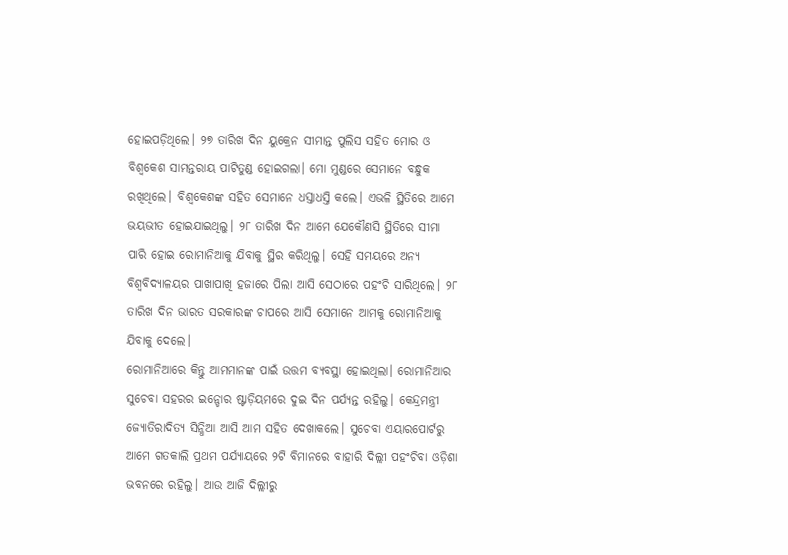ହୋଇପଡ଼ିଥିଲେ। ୨୭ ତାରିଖ ଦିନ ୟୁକ୍ରେନ ସୀମାନ୍ତ ପୁଲିସ ସହିତ ମୋର ଓ ବିଶ୍ବକେଶ ସାମନ୍ତରାୟ ପାଟିତୁଣ୍ଡ ହୋଇଗଲା। ମୋ ମୁଣ୍ଡରେ ସେମାନେ ବନ୍ଧୁକ ରଖିଥିଲେ। ବିଶ୍ବକେଶଙ୍କ ସହିତ ସେମାନେ ଧସ୍ତାଧସ୍ତି କଲେ। ଏଭଳି ସ୍ଥିତିରେ ଆମେ ଭୟଭୀତ ହୋଇଯାଇଥିଲୁ। ୨୮ ତାରିଖ ଦିନ ଆମେ ଯେକୌଣସି ସ୍ଥିତିରେ ସୀମା ପାରି ହୋଇ ରୋମାନିଆକୁ ଯିବାକୁ ସ୍ଥିର କରିଥିଲୁ। ସେହି ସମୟରେ ଅନ୍ୟ ବିଶ୍ବବିଦ୍ୟାଳୟର ପାଖାପାଖି ହଜାରେ ପିଲା ଆସି ସେଠାରେ ପହଂଚି ସାରିଥିଲେ। ୨୮ ତାରିଖ ଦିନ ଭାରତ ସରକାରଙ୍କ ଚାପରେ ଆସି ସେମାନେ ଆମକୁ ରୋମାନିଆକୁ ଯିବାକୁ ଦେଲେ।
ରୋମାନିଆରେ କିନ୍ତୁ ଆମମାନଙ୍କ ପାଇଁ ଉତ୍ତମ ବ୍ୟବସ୍ଥା ହୋଇଥିଲା। ରୋମାନିଆର ସୁଚେବା ସହରର ଇନ୍ଡୋର ଷ୍ଟାଡ଼ିୟମରେ ଦୁଇ ଦିନ ପର୍ଯ୍ୟନ୍ତ ରହିଲୁ। କେନ୍ଦ୍ରମନ୍ତ୍ରୀ ଜ୍ୟୋତିରାଦିତ୍ୟ ସିନ୍ଧିଆ ଆସି ଆମ ସହିତ ଦେଖାକଲେ। ସୁଚେବା ଏୟାରପୋର୍ଟରୁ ଆମେ ଗତକାଲି ପ୍ରଥମ ପର୍ଯ୍ୟାୟରେ ୨ଟି ବିମାନରେ ବାହାରି ଦିଲ୍ଲୀ ପହଂଚିବା ଓଡ଼ିଶା ଭବନରେ ରହିଲୁ। ଆଉ ଆଜି ଦିଲ୍ଲୀରୁ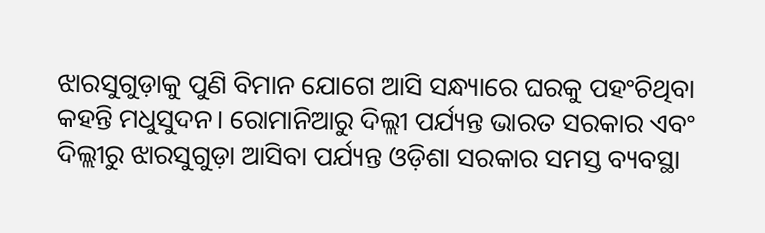ଝାରସୁଗୁଡ଼ାକୁ ପୁଣି ବିମାନ ଯୋଗେ ଆସି ସନ୍ଧ୍ୟାରେ ଘରକୁ ପହଂଚିଥିବା କହନ୍ତି ମଧୁସୁଦନ। ରୋମାନିଆରୁ ଦିଲ୍ଲୀ ପର୍ଯ୍ୟନ୍ତ ଭାରତ ସରକାର ଏବଂ ଦିଲ୍ଲୀରୁ ଝାରସୁଗୁଡ଼ା ଆସିବା ପର୍ଯ୍ୟନ୍ତ ଓଡ଼ିଶା ସରକାର ସମସ୍ତ ବ୍ୟବସ୍ଥା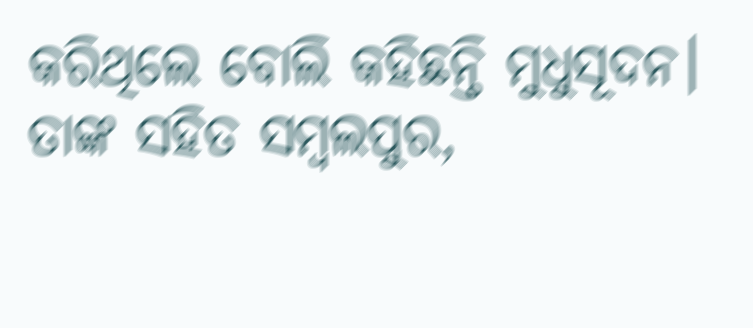କରିଥିଲେ ବୋଲି କହିଛନ୍ତି ମୁଧୁସୂଦନ। ତାଙ୍କ ସହିତ ସମ୍ବଲପୁର,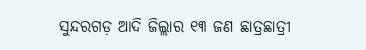ସୁନ୍ଦରଗଡ଼ ଆଦି ଜିଲ୍ଲାର ୧୩ ଜଣ ଛାତ୍ରଛାତ୍ରୀ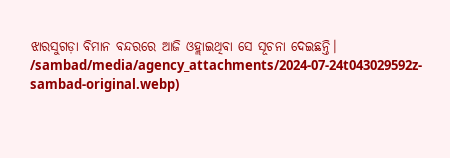ଝାରସୁଗଡ଼ା ବିମାନ ବନ୍ଦରରେ ଆଜି ଓହ୍ଲାଇଥିବା ସେ ସୂଚନା ଦେଇଛନ୍ତି।
/sambad/media/agency_attachments/2024-07-24t043029592z-sambad-original.webp)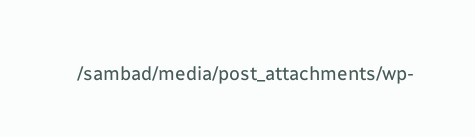/sambad/media/post_attachments/wp-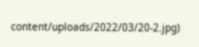content/uploads/2022/03/20-2.jpg)